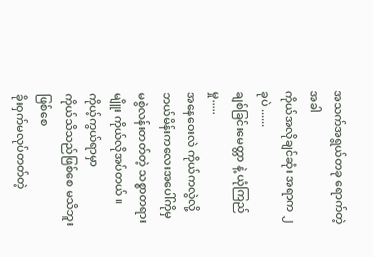အသက်အရွယ်တခု ရောက်တဲ့အခါ
ကိုယ်အလိုချင်ဆုံး အရာက ၂ ခုပဲ ......
ချစ်ခြင်းမေတ္တာ နဲ့ ယုံကြည်မှု.....
အနေဝေးလဲ ကိုယ်ကလွဲလို့ ဘယ်မိန်းကလေးအပေါ်ကိုမှ မစွဲလန်းတတ်တဲ့ သစ္စာတရားမျိူး ကိုယ်လိုအပ်တယ် ။
ကိုယ့်ကွယ်ရာမှာ
ကိုယ်သိသည်ဖြစ်စေ မသိဘူးဖြစ်စေ
ခိုးဝှက်မလုပ်တတ်တဲ့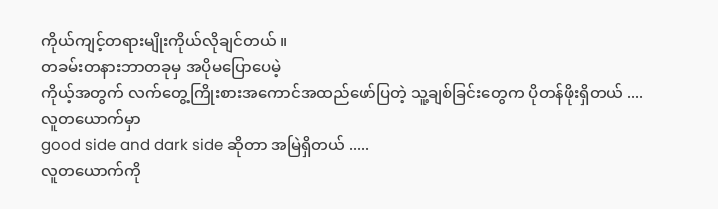ကိုယ်ကျင့်တရားမျိုးကိုယ်လိုချင်တယ် ။
တခမ်းတနားဘာတခုမှ အပိုမပြောပေမဲ့
ကိုယ့်အတွက် လက်တွေ့ကြိုးစားအကောင်အထည်ဖော်ပြတဲ့ သူ့ချစ်ခြင်းတွေက ပိုတန်ဖိုးရှိတယ် ....
လူတယောက်မှာ
good side and dark side ဆိုတာ အမြဲရှိတယ် .....
လူတယောက်ကို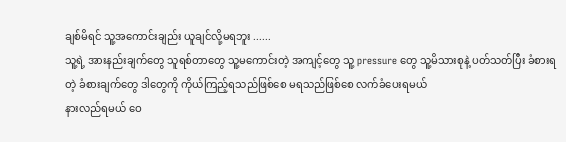ချစ်မိရင် သူ့အကောင်းချည်း ယူချင်လို့မရဘူး ......
သူ့ရဲ့ အားနည်းချက်တွေ သူရစ်တာတွေ သူ့မကောင်းတဲ့ အကျင့်တွေ သူ့ pressure တွေ သူ့မိသားစုနဲ့ ပတ်သတ်ပြီး ခံစားရတဲ့ ခံစားချက်တွေ ဒါတွေကို ကိုယ်ကြည့်ရသည်ဖြစ်စေ မရသည်ဖြစ်စေ လက်ခံပေးရမယ်
နားလည်ရမယ် ဝေ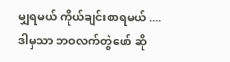မျှရမယ် ကိုယ်ချင်းစာရမယ် ....
ဒါမှသာ ဘဝလက်တွဲဖော် ဆို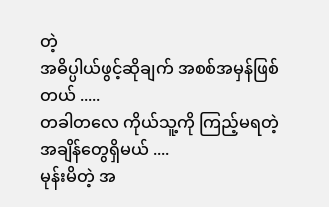တဲ့
အဓိပ္ပါယ်ဖွင့်ဆိုချက် အစစ်အမှန်ဖြစ်တယ် .....
တခါတလေ ကိုယ်သူ့ကို ကြည့်မရတဲ့ အချိန်တွေရှိမယ် ....
မုန်းမိတဲ့ အ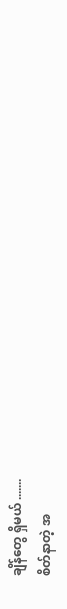ချိန်တွေ ရှိမယ် .......
စိတ်နာတဲ့ အ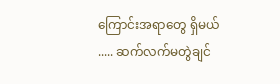ကြောင်းအရာတွေ ရှိမယ် ..... ဆက်လက်မတွဲချင်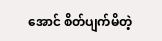အောင် စိတ်ပျက်မိတဲ့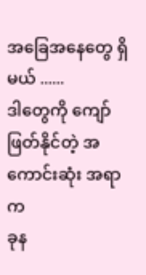အခြေအနေတွေ ရှိမယ် ......
ဒါတွေကို ကျော်ဖြတ်နိုင်တဲ့ အကောင်းဆုံး အရာက
ခုန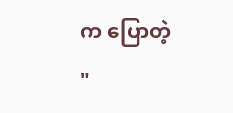က ပြောတဲ့ "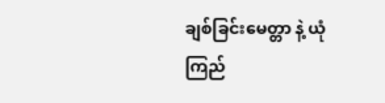ချစ်ခြင်းမေတ္တာ နဲ့ ယုံကြည်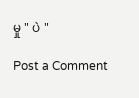မှု " ပဲ "

Post a Comment